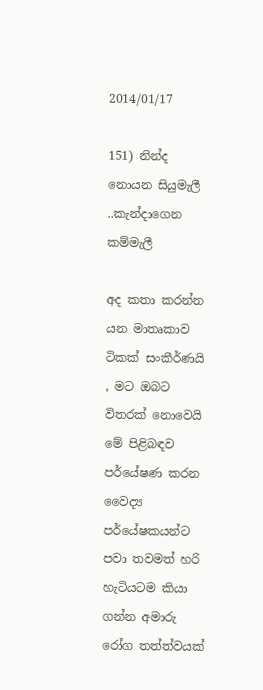2014/01/17

151) නින්ද නොයන සියුමැලී ..කැන්දාගෙන කම්මැලී

අද කතා කරන්න යන මාතෘකාව ටිකක් සංකීර්ණයි , මට ඔබට විතරක් නොවෙයි මේ පිළිබඳව පර්යේෂණ කරන වෛද්‍ය පර්යේෂකයන්ට පවා තවමත් හරි හැටියටම කියා ගන්න අමාරු රෝග තත්ත්වයක්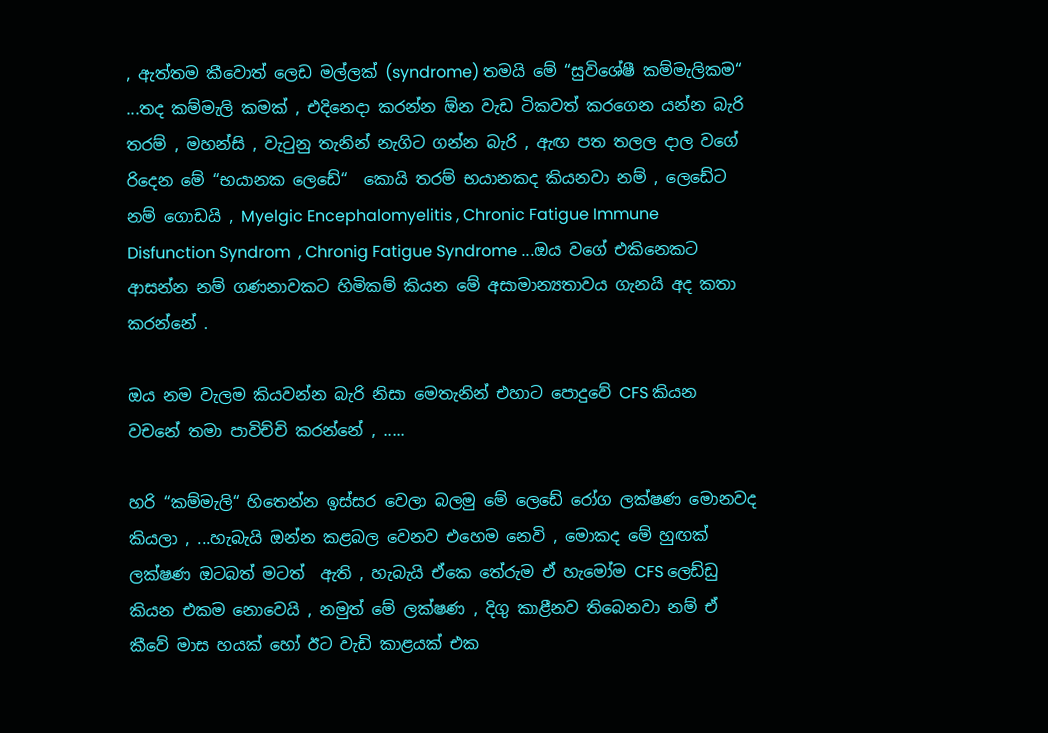, ඇත්තම කීවොත් ලෙඩ මල්ලක් (syndrome) තමයි මේ “සුවිශේෂී කම්මැලිකම“ ...තද කම්මැලි කමක් , එදිනෙදා කරන්න ඕන වැඩ ටිකවත් කරගෙන යන්න බැරි තරම් , මහන්සි , වැටුනු තැනින් නැගිට ගන්න බැරි , ඇඟ පත තලල දාල වගේ රිදෙන මේ “භයානක ලෙඩේ“  කොයි තරම් භයානකද කියනවා නම් , ලෙඩේට නම් ගොඩයි , Myelgic Encephalomyelitis , Chronic Fatigue Immune Disfunction Syndrom  , Chronig Fatigue Syndrome ...ඔය වගේ එකිනෙකට ආසන්න නම් ගණනාවකට හිමිකම් කියන මේ අසාමාන්‍යතාවය ගැනයි අද කතා කරන්නේ .

ඔය නම වැලම කියවන්න බැරි නිසා මෙතැනින් එහාට පොදුවේ CFS කියන වචනේ තමා පාවිච්චි කරන්නේ , .....

හරි “කම්මැලි“ හිතෙන්න ඉස්සර වෙලා බලමු මේ ලෙඩේ රෝග ලක්ෂණ මොනවද කියලා , ...හැබැයි ඔන්න කළබල වෙනව එහෙම නෙවි , මොකද මේ හුඟක් ලක්ෂණ ඔටබත් මටත්  ඇති , හැබැයි ඒකෙ තේරුම ඒ හැමෝම CFS ලෙඩ්ඩු කියන එකම නොවෙයි , නමුත් මේ ලක්ෂණ , දිගු කාළීනව තිබෙනවා නම් ඒ කීවේ මාස හයක් හෝ ඊට වැඩි කාළයක් එක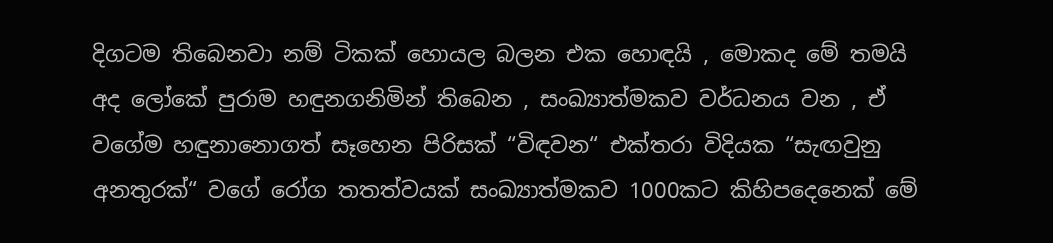දිගටම තිබෙනවා නම් ටිකක් හොයල බලන එක හොඳයි , මොකද මේ තමයි අද ලෝකේ පුරාම හඳුනගනිමින් තිබෙන , සංඛ්‍යාත්මකව වර්ධනය වන , ඒ වගේම හඳුනානොගත් සෑහෙන පිරිසක් “විඳවන“ එක්තරා විදියක “සැඟවුනු අනතුරක්“ වගේ රෝග තතත්වයක් සංඛ්‍යාත්මකව 1000කට කිහිපදෙනෙක් මේ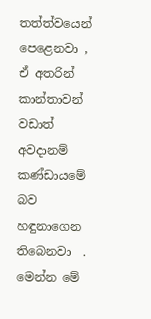තත්ත්වයෙන් පෙළෙනවා , ඒ අතරින් කාන්තාවන් වඩාත් අවදානම් කණ්ඩායමේ බව හඳුනාගෙන තිබෙනවා  . මෙන්න මේ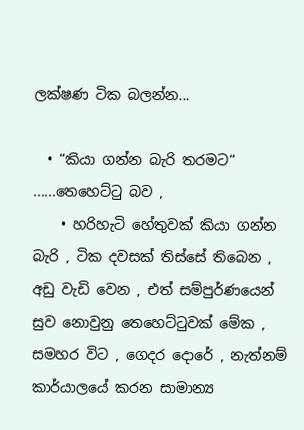ලක්ෂණ ටික බලන්න...

  • “කියා ගන්න බැරි තරමට“  ......තෙහෙට්ටු බව ,
    • හරිහැටි හේතුවක් කියා ගන්න බැරි , ටික දවසක් තිස්සේ තිබෙන , අඩු වැඩි වෙන , එත් සම්පුර්ණයෙන් සුව නොවුනු තෙහෙට්ටුවක් මේක , සමහර විට , ගෙදර දොරේ , නැත්නම් කාර්යාලයේ කරන සාමාන්‍ය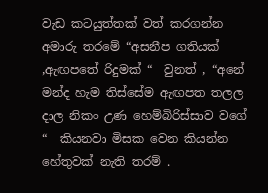වැඩ කටයුත්තක් වත් කරගන්න අමාරු තරමේ “අසනීප ගතියක් ,ඇඟපතේ රිදුමක් “  වුනත් , “අනේ මන්ද හැම තිස්සේම ඇඟපත තලල දාල නිකං උණ හෙම්බිරිස්සාව වගේ “  කියනවා මිසක වෙන කියන්න හේතුවක් නැති තරම් .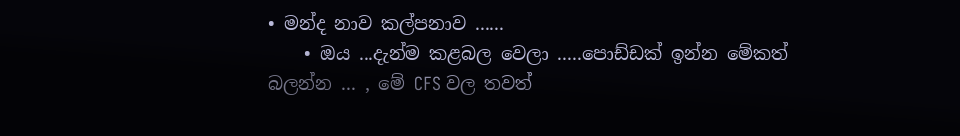• මන්ද නාව කල්පනාව ......
    • ඔය ...දැන්ම කළබල වෙලා .....පොඩ්ඩක් ඉන්න මේකත් බලන්න ... , මේ CFS වල තවත්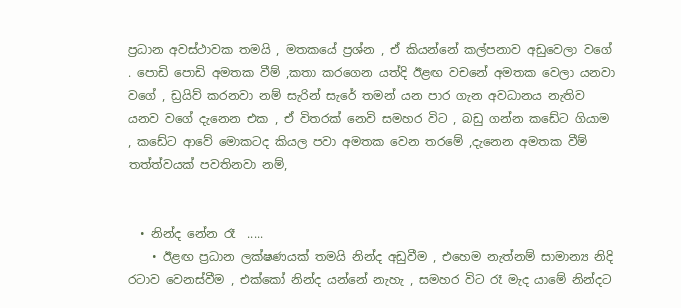ප්‍රධාන අවස්ථාවක තමයි , මතකයේ ප්‍රශ්න , ඒ කියන්නේ කල්පනාව අඩුවෙලා වගේ . පොඩි පොඩි අමතක වීම් ,කතා කරගෙන යත්දි ඊළඟ වචනේ අමතක වෙලා යනවා වගේ , ඩ්‍රයිව් කරනවා නම් සැරින් සැරේ තමන් යන පාර ගැන අවධානය නැතිව යනව වගේ දැනෙන එක , ඒ විතරක් නෙවි සමහර විට , බඩු ගන්න කඩේට ගියාම , කඩේට ආවේ මොකටද කියල පවා අමතක වෙන තරමේ ,දැනෙන අමතක වීම් තත්ත්වයක් පවතිනවා නම්,


  • නින්ද නේන රෑ  .....
    • ඊළඟ ප්‍රධාන ලක්ෂණයක් තමයි නින්ද අඩුවීම , එහෙම නැත්නම් සාමාන්‍ය නිදි රටාව වෙනස්වීම , එක්කෝ නින්ද යන්නේ නැහැ , සමහර විට රෑ මැද යාමේ නින්දට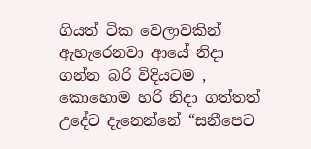ගියත් ටික වෙලාවකින් ඇහැරෙනවා ආයේ නිදා ගන්න බරි විදියටම , කොහොම හරි නිදා ගත්තත් උදේට දැනෙන්නේ “සනීපෙට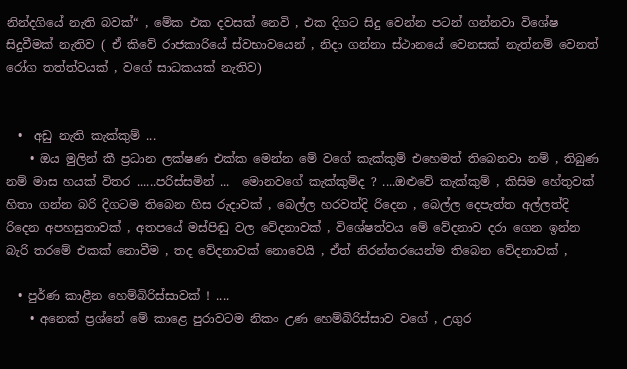නින්දගියේ නැති බවක්“ , මේක එක දවසක් නෙවි , එක දිගට සිදු වෙන්න පටන් ගන්නවා විශේෂ සිදුවීමක් නැතිව ( ඒ කිවේ රාජකාරියේ ස්වභාවයෙන් , නිදා ගන්නා ස්ථානයේ වෙනසක් නැත්නම් වෙනත් රෝග තත්ත්වයක් , වගේ සාධකයක් නැතිව)


  •  අඩු නැති කැක්කුම් ...
    • ඔය මුලින් කී ප්‍රධාන ලක්ෂණ එක්ක මෙන්න මේ වගේ කැක්කුම් එහෙමත් තිබෙනවා නම් , තිබුණ නම් මාස හයක් විතර ......පරිස්සමින් ...  මොනවගේ කැක්කුම්ද ? ....ඔළුවේ කැක්කුම් , කිසිම හේතුවක් හිතා ගන්න බරි දිගටම තිබෙන හිස රුදාවක් , බෙල්ල හරවත්දි රිදෙන , බෙල්ල දෙපැත්ත අල්ලත්දි රිදෙන අපහසුතාවක් , අතපයේ මස්පිඬු වල වේදනාවක් , විශේෂත්වය මේ වේදනාව දරා ගෙන ඉන්න බැරි තරමේ එකක් නොවීම , තද වේදනාවක් නොවෙයි , ඒත් නිරන්තරයෙන්ම තිබෙන වේදනාවක් ,

  • පුර්ණ කාළීන හෙම්බිරිස්සාවක් ! ....
    • අනෙක් ප්‍රශ්නේ මේ කාළෙ පුරාවටම නිකං උණ හෙම්බිරිස්සාව වගේ , උගුර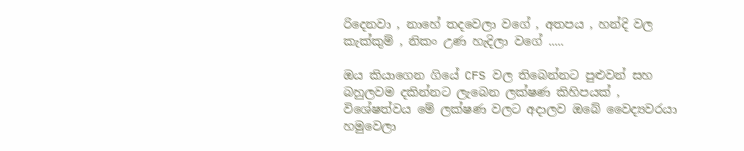රිදෙනවා , නාහේ තදවෙලා වගේ , අතපය , හන්දි වල කැක්කුම් , නිකං උණ හැදිලා වගේ .....

ඔය කියාගෙන ගියේ CFS වල තිබෙන්නට පුළුවන් සහ බහුලවම දකින්නට ලැබෙන ලක්ෂණ කිහිපයක් , විශේෂත්වය මේ ලක්ෂණ වලට අදාලව ඔබේ වෛද්‍යවරයා හමුවෙලා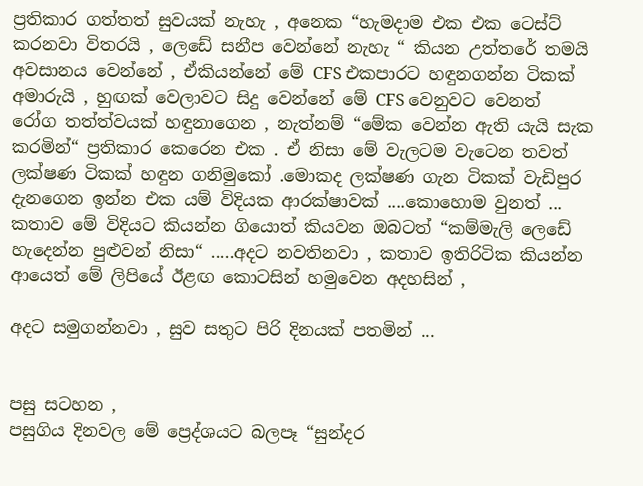ප්‍රතිකාර ගත්තත් සුවයක් නැහැ , අනෙක “හැමදාම එක එක ටෙස්ට් කරනවා විතරයි , ලෙඩේ සනීප වෙන්නේ නැහැ “ කියන උත්තරේ තමයි අවසානය වෙන්නේ , ඒකියන්නේ මේ CFS එකපාරට හඳුනගන්න ටිකක් අමාරුයි , හුඟක් වෙලාවට සිදු වෙන්නේ මේ CFS වෙනුවට වෙනත් රෝග තත්ත්වයක් හඳුනාගෙන , නැත්නම් “මේක වෙන්න ඇති යැයි සැක කරමින්“ ප්‍රතිකාර කෙරෙන එක . ඒ නිසා මේ වැලටම වැටෙන තවත් ලක්ෂණ ටිකක් හඳුන ගනිමුකෝ .මොකද ලක්ෂණ ගැන ටිකක් වැඩිපුර දැනගෙන ඉන්න එක යම් විදියක ආරක්ෂාවක් ....කොහොම වුනත් ... කතාව මේ විදියට කියන්න ගියොත් කියවන ඔබටත් “කම්මැලි ලෙඩේ හැදෙන්න පුළුවන් නිසා“ .....අදට නවතිනවා , කතාව ඉතිරිටික කියන්න ආයෙත් මේ ලිපියේ ඊළඟ කොටසින් හමුවෙන අදහසින් ,

අදට සමුගන්නවා , සුව සතුට පිරි දිනයක් පතමින් ...


පසු සටහන ,
පසුගිය දිනවල මේ ප්‍රෙද්ශයට බලපෑ “සුන්දර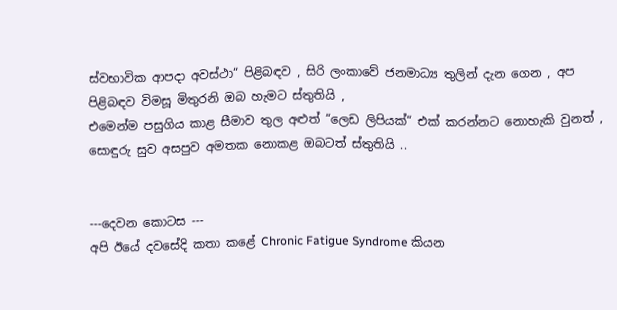ස්වභාවික ආපදා අවස්ථා“ පිළිබඳව , සිරි ලංකාවේ ජනමාධ්‍ය තුලින් දැන ගෙන , අප පිළිබඳව විමසූ මිතුරනි ඔබ හැමට ස්තුතියි ,
එමෙන්ම පසුගිය කාළ සීමාව තුල අළුත් “ලෙඩ ලිපියක්“ එක් කරන්නට නොහැකි වුනත් , සොඳුරු සුව අසපුව අමතක නොකළ ඔබටත් ස්තුතියි ..


---දෙවන කොටස ---
අපි ඊයේ දවසේදි කතා කළේ Chronic Fatigue Syndrome කියන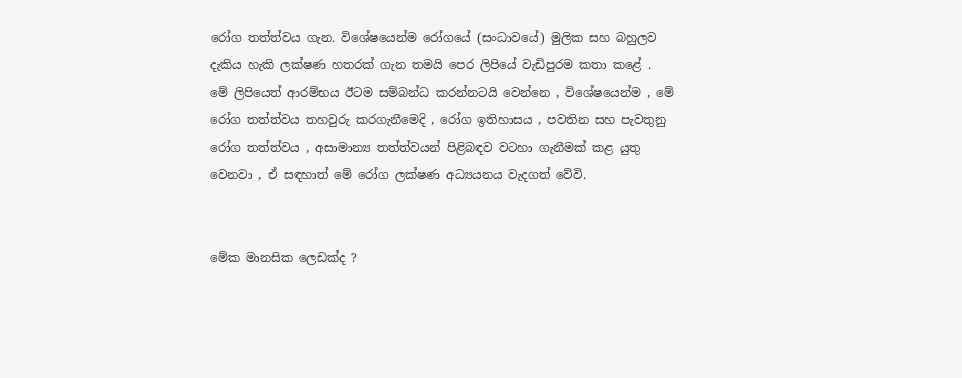රෝග තත්ත්වය ගැන. විශේෂයෙන්ම රෝගයේ (සංධාවයේ) මුලික සහ බහුලව දැකිය හැකි ලක්ෂණ හතරක් ගැන තමයි පෙර ලිපියේ වැඩිපුරම කතා කළේ . මේ ලිපියෙත් ආරම්භය ඊටම සම්බන්ධ කරන්නටයි වෙන්නෙ , විශේෂයෙන්ම , මේ රෝග තත්ත්වය තහවුරු කරගැනීමෙදි , රෝග ඉතිහාසය , පවතින සහ පැවතුනු රෝග තත්ත්වය , අසාමාන්‍ය තත්ත්වයන් පිළිබඳව වටහා ගැනීමක් කළ යුතු වෙනවා , ඒ සඳහාත් මේ රෝග ලක්ෂණ අධ්‍යයනය වැදගත් වේවි.


මේක මානසික ලෙඩක්ද ?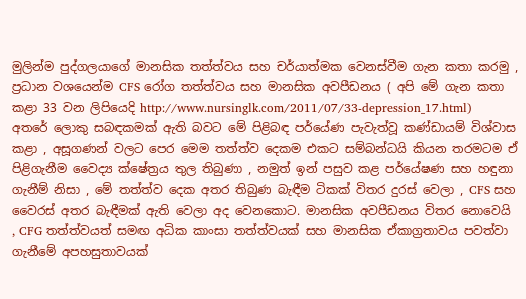මුලින්ම පුද්ගලයාගේ මානසික තත්ත්වය සහ චර්යාත්මක වෙනස්වීම ගැන කතා කරමු , ප්‍රධාන වශයෙන්ම CFS රෝග තත්ත්වය සහ මානසික අවපීඩනය ( අපි මේ ගැන කතා කළා 33 වන ලිපියෙදි http://www.nursinglk.com/2011/07/33-depression_17.html)  අතරේ ලොකු සබඳකමක් ඇති බවට මේ පිළිබඳ පර්යේණ පැවැත්වූ කණ්ඩායම් විශ්වාස කළා , අසූගණන් වලට පෙර මෙම තත්ත්ව දෙකම එකට සම්බන්ධයි කියන තරමටම ඒ පිළිගැනීම වෛද්‍ය ක්ෂේත්‍රය තුල තිබුණා , නමුත් ඉන් පසුව කළ පර්යේෂණ සහ හඳුනා ගැනීම් නිසා , මේ තත්ත්ව දෙක අතර තිබුණ බැඳීම ටිකක් විතර දුරස් වෙලා , CFS සහ වෛරස් අතර බැඳීමක් ඇති වෙලා අද වෙනකොට. මානසික අවපීඩනය විතර නොවෙයි , CFG තත්ත්වයත් සමඟ අධික කාංසා තත්ත්වයක් සහ මානසික ඒකාග්‍රතාවය පවත්වා ගැනීමේ අපහසුතාවයක්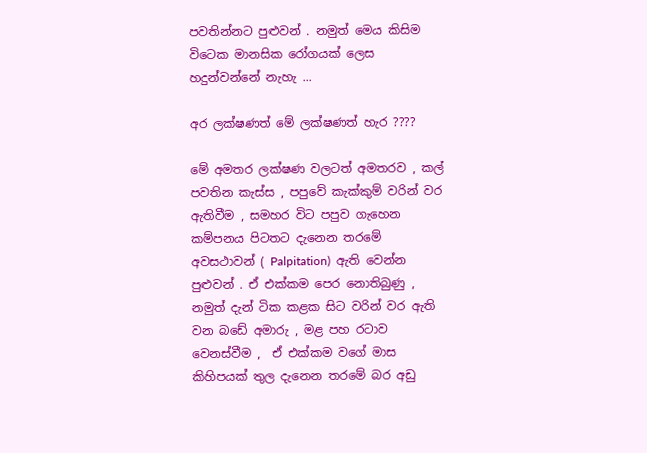පවතින්නට පුළුවන් . නමුත් මෙය කිසිම විටෙක මානසික රෝගයක් ලෙස හදුන්වන්නේ නැහැ ...

අර ලක්ෂණත් මේ ලක්ෂණත් හැර ????

මේ අමතර ලක්ෂණ වලටත් අමතරව , කල් පවතින කැස්ස , පපුවේ කැක්කුම් වරින් වර ඇතිවීම , සමහර විට පපුව ගැහෙන කම්පනය පිටතට දැනෙන තරමේ අවසථාවන් ( Palpitation)  ඇති වෙන්න පුළුවන් . ඒ එක්කම පෙර නොතිබුණු , නමුත් දැන් ටික කළක සිට වරින් වර ඇති වන බඩේ අමාරු , මළ පහ රටාව වෙනස්වීම ,  ඒ එක්කම වගේ මාස කිහිපයක් තුල දැනෙන තරමේ බර අඩු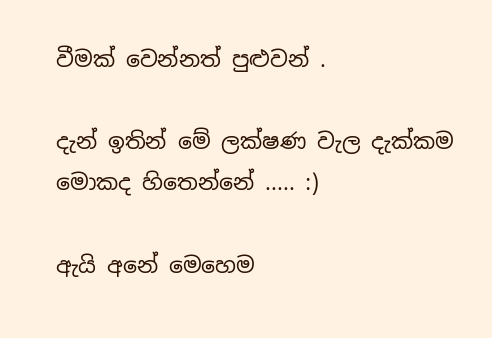වීමක් වෙන්නත් පුළුවන් .

දැන් ඉතින් මේ ලක්ෂණ වැල දැක්කම මොකද හිතෙන්නේ ..... :)

ඇයි අනේ මෙහෙම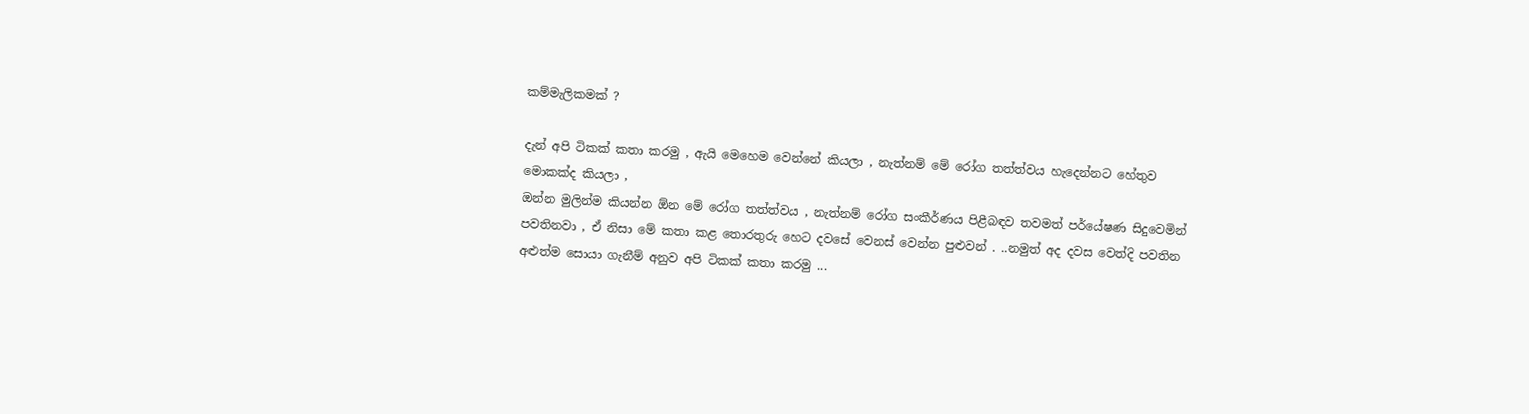කම්මැලිකමක් ?

දැන් අපි ටිකක් කතා කරමු , ඇයි මෙහෙම වෙන්නේ කියලා , නැත්නම් මේ රෝග තත්ත්වය හැදෙන්නට හේතුව මොකක්ද කියලා ,
ඔන්න මුලින්ම කියන්න ඕන මේ රෝග තත්ත්වය , නැත්නම් රෝග සංකීර්ණය පිළීබඳව තවමත් පර්යේෂණ සිදුවෙමින් පවතිනවා , ඒ නිසා මේ කතා කළ තොරතුරු හෙට දවසේ වෙනස් වෙන්න පුළුවන් . ..නමුත් අද දවස වෙත්දි පවතින අළුත්ම සොයා ගැනීම් අනුව අපි ටිකක් කතා කරමු ...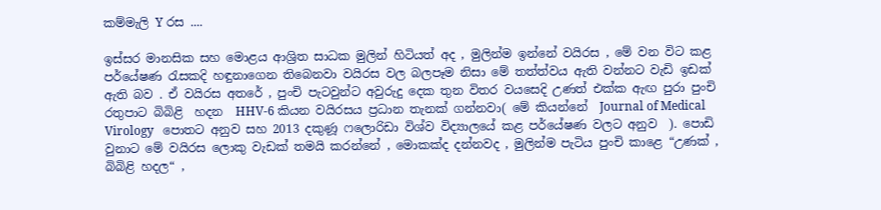කම්මැලි Y රස ....

ඉස්සර මානසික සහ මොළය ආශ්‍රිත සාධක මුලින් හිටියත් අද , මුලින්ම ඉන්නේ වයිරස , මේ වන විට කළ පර්යේෂණ රැසකදි හඳුනාගෙන තිබෙනවා වයිරස වල බලපෑම නිසා මේ තත්ත්වය ඇති වන්නට වැඩි ඉඩක් ඇති බව . ඒ වයිරස අතරේ , පුංචි පැටවුන්ට අවුරුදු දෙක තුන විතර වයසෙදි උණත් එක්ක ඇඟ පුරා පුංචි රතුපාට බිබිළි  හදන  HHV-6 කියන වයිරසය ප්‍රධාන තැනක් ගන්නවා( මේ කියන්නේ  Journal of Medical Virology   පොතට අනුව සහ 2013 දකුණූ ෆලොරිඩා විශ්ව විද්‍යාලයේ කළ පර්යේෂණ වලට අනුව  ). පොඩි වුනාට මේ වයිරස ලොකු වැඩක් තමයි කරන්නේ , මොකක්ද දන්නවද , මුලින්ම පැටිය පුංචි කාළෙ “උණක් , බිබිළි හදල“ ,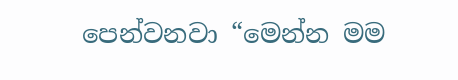පෙන්වනවා “මෙන්න මම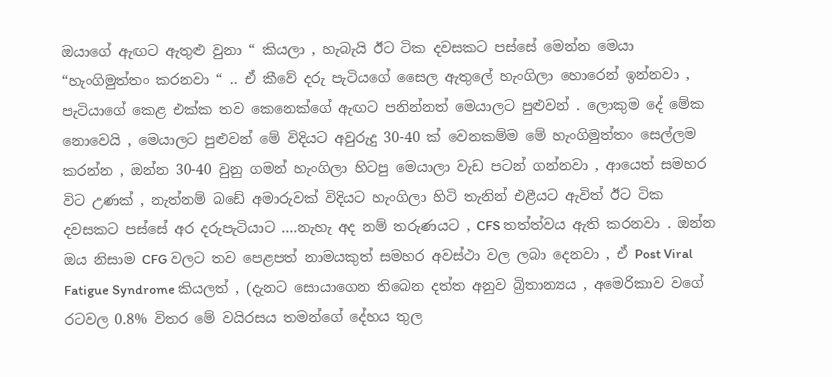ඔයාගේ ඇඟට ඇතුළු වුනා “ කියලා , හැබැයි ඊට ටික දවසකට පස්සේ මෙන්න මෙයා “හැංගිමුත්තං කරනවා “ .. ඒ කීවේ දරු පැටියගේ සෛල ඇතුලේ හැංගිලා හොරෙන් ඉන්නවා , පැටියාගේ කෙළ එක්ක තව කෙනෙක්ගේ ඇඟට පනින්නත් මෙයාලට පුළුවන් . ලොකුම දේ මේක නොවෙයි , මෙයාලට පුළුවන් මේ විදියට අවුරුදු 30-40 ක් වෙනකම්ම මේ හැංගිමුත්තං සෙල්ලම කරන්න , ඔන්න 30-40 වුනු ගමන් හැංගිලා හිටපු මෙයාලා වැඩ පටන් ගන්නවා , ආයෙත් සමහර විට උණක් , නැත්නම් බඩේ අමාරුවක් විදියට හැංගිලා හිටි තැනින් එළීයට ඇවිත් ඊට ටික දවසකට පස්සේ අර දරුපැටියාට ....නැහැ අද නම් තරුණයට , CFS තත්ත්වය ඇති කරනවා . ඔන්න ඔය නිසාම CFG වලට තව පෙළපත් නාමයකුත් සමහර අවස්ථා වල ලබා දෙනවා , ඒ Post Viral Fatigue Syndrome කියලත් , (දැනට සොයාගෙන තිබෙන දත්ත අනුව බ්‍රිතාන්‍යය , අමෙරිකාව වගේ රටවල 0.8% විතර මේ වයිරසය තමන්ගේ දේහය තුල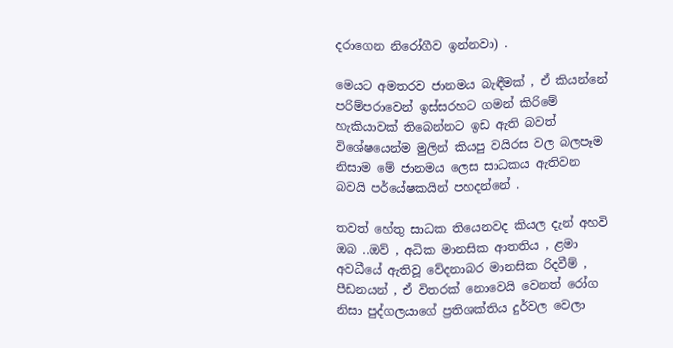දරාගෙන නිරෝගීව ඉන්නවා) .

මෙයට අමතරව ජානමය බැඳීමක් , ඒ කියන්නේ පරිම්පරාවෙන් ඉස්සරහට ගමන් කිරිමේ හැකියාවක් තිබෙන්නට ඉඩ ඇති බවත් විශේෂයෙන්ම මුලින් කියපු වයිරස වල බලපෑම නිසාම මේ ජානමය ලෙස සාධකය ඇතිවන බවයි පර්යේෂකයින් පහදන්නේ .

තවත් හේතු සාධක තියෙනවද කියල දැන් අහවි ඔබ ..ඔව් , අධික මානසික ආතතිය , ළමා අවධීයේ ඇතිවූ වේදනාබර මානසික රිදවීම් , පීඩනයන් , ඒ විතරක් නොවෙයි වෙනත් රෝග නිසා පුද්ගලයාගේ ප්‍රතිශක්තිය දුර්වල වෙලා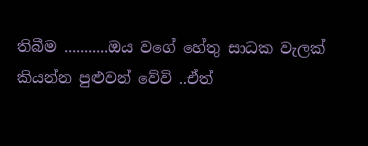තිබීම ...........ඔය වගේ හේතු සාධක වැලක් කියන්න පුළුවන් වේවි ..ඒත්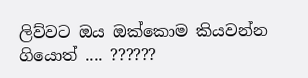ලිව්වට ඔය ඔක්කොම කියවන්න ගියොත් .... ??????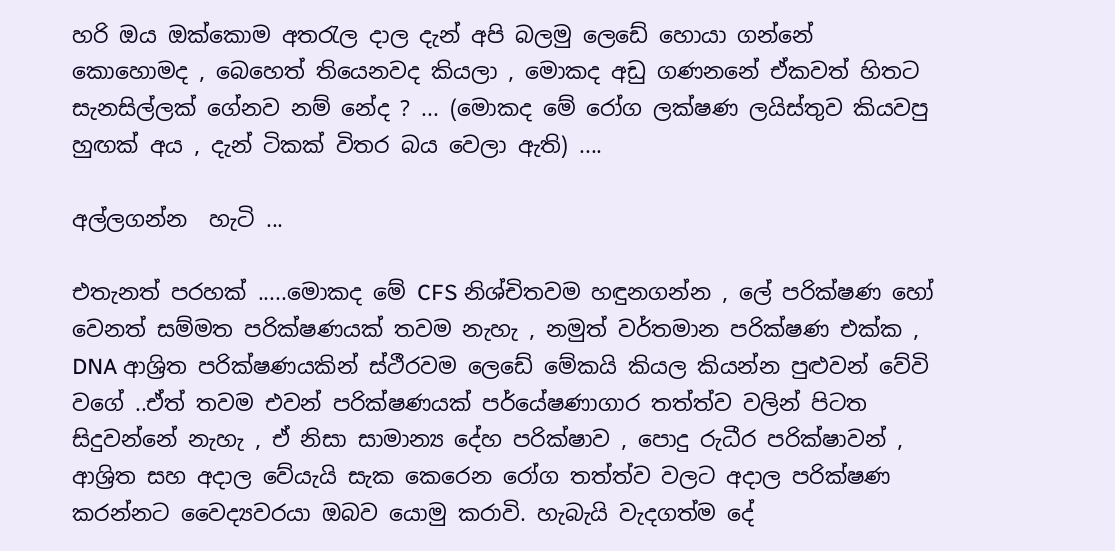හරි ඔය ඔක්කොම අතරැල දාල දැන් අපි බලමු ලෙඩේ හොයා ගන්නේ කොහොමද , බෙහෙත් තියෙනවද කියලා , මොකද අඩු ගණනනේ ඒකවත් හිතට සැනසිල්ලක් ගේනව නම් නේද ? ... (මොකද මේ රෝග ලක්ෂණ ලයිස්තුව කියවපු හුඟක් අය , දැන් ටිකක් විතර බය වෙලා ඇති) ....

අල්ලගන්න  හැටි ...

එතැනත් පරහක් .....මොකද මේ CFS නිශ්චිතවම හඳුනගන්න , ලේ පරික්ෂණ හෝ වෙනත් සම්මත පරික්ෂණයක් තවම නැහැ , නමුත් වර්තමාන පරික්ෂණ එක්ක , DNA ආශ්‍රිත පරික්ෂණයකින් ස්ථීරවම ලෙඩේ මේකයි කියල කියන්න පුළුවන් වේවි වගේ ..ඒත් තවම එවන් පරික්ෂණයක් පර්යේෂණාගාර තත්ත්ව වලින් පිටත සිදුවන්නේ නැහැ , ඒ නිසා සාමාන්‍ය දේහ පරික්ෂාව , පොදු රුධීර පරික්ෂාවන් , ආශ්‍රිත සහ අදාල වේයැයි සැක කෙරෙන රෝග තත්ත්ව වලට අදාල පරික්ෂණ කරන්නට වෛද්‍යවරයා ඔබව යොමු කරාවි. හැබැයි වැදගත්ම දේ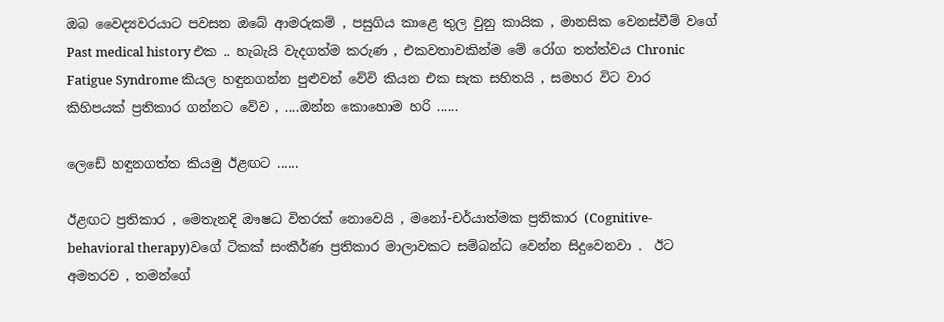ඔබ වෛද්‍යවරයාට පවසන ඔබේ ආමරුකම් , පසුගිය කාළෙ තුල වුනු කායික , මානසික වෙනස්වීම් වගේ Past medical history එක .. හැබැයි වැදගත්ම කරුණ , එකවතාවකින්ම මේ රෝග තත්ත්වය Chronic Fatigue Syndrome කියල හඳුනගන්න පුළුවන් වේවි කියන එක සැක සහිතයි , සමහර විට වාර කිහිපයක් ප්‍රතිකාර ගන්නට වේව , ....ඔන්න කොහොම හරි ......

ලෙඩේ හඳුනගත්ත කියමු ඊළඟට ......

ඊළඟට ප්‍රතිකාර , මෙතැනදි ඖෂධ විතරක් නොවෙයි , මනෝ-චර්යාත්මක ප්‍රතිකාර (Cognitive-behavioral therapy)වගේ ටිකක් සංකීර්ණ ප්‍රතිකාර මාලාවකට සම්බන්ධ වෙන්න සිදුවෙනවා .  ඊට අමතරව , තමන්ගේ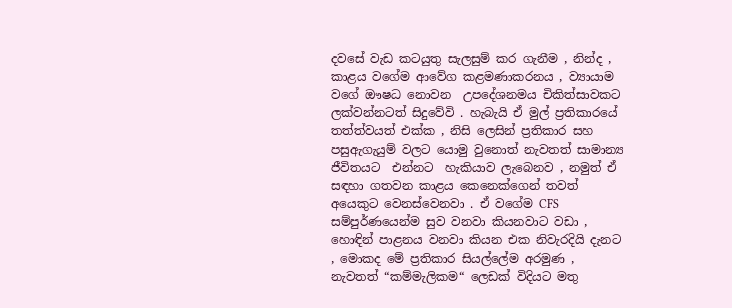දවසේ වැඩ කටයුතු සැලසුම් කර ගැනීම , නින්ද , කාළය වගේම ආවේග කළමණාකරනය , ව්‍යායාම වගේ ඖෂධ නොවන  උපදේශනමය චිකිත්සාවකට ලක්වන්නටත් සිදුවේවි . හැබැයි ඒ මුල් ප්‍රතිකාරයේ තත්ත්වයත් එක්ක , නිසි ලෙසින් ප්‍රතිකාර සහ පසුඇගැයුම් වලට යොමු වුනොත් නැවතත් සාමාන්‍ය ජීවිතයට  එන්නට  හැකියාව ලැබෙනව , නමුත් ඒ සඳහා ගතවන කාළය කෙනෙක්ගෙන් තවත් අයෙකුට වෙනස්වෙනවා . ඒ වගේම CFS සම්පුර්ණයෙන්ම සුව වනවා කියනවාට වඩා , හොඳින් පාළනය වනවා කියන එක නිවැරදියි දැනට , මොකද මේ ප්‍රතිකාර සියල්ලේම අරමුණ , නැවතත් “කම්මැලිකම“ ලෙඩක් විදියට මතු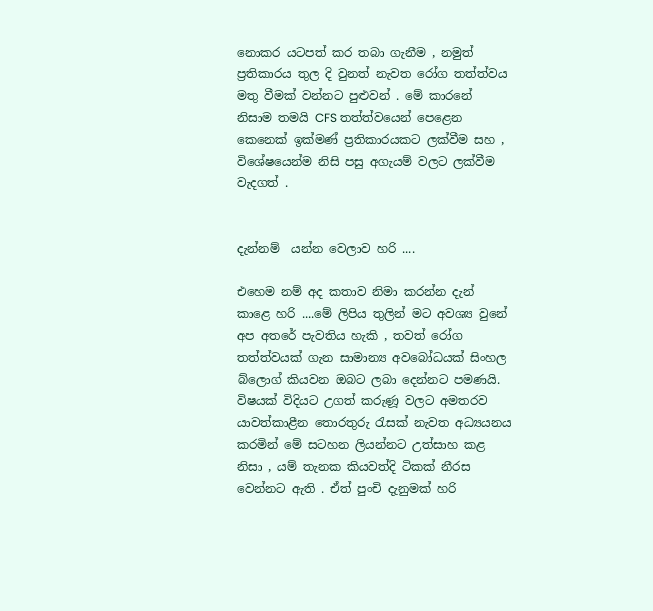නොකර යටපත් කර තබා ගැනීම , නමුත් ප්‍රතිකාරය තුල දි වුනත් නැවත රෝග තත්ත්වය මතු වීමක් වන්නට පුළුවන් . මේ කාරනේ නිසාම තමයි CFS තත්ත්වයෙන් පෙළෙන කෙනෙක් ඉක්මණ් ප්‍රතිකාරයකට ලක්වීම සහ , විශේෂයෙන්ම නිසි පසු අගැයම් වලට ලක්වීම වැදගත් .


දැන්නම්  යන්න වෙලාව හරි ....

එහෙම නම් අද කතාව නිමා කරන්න දැන් කාළෙ හරි ....මේ ලිපිය තුලින් මට අවශ්‍ය වුනේ අප අතරේ පැවතිය හැකි , තවත් රෝග තත්ත්වයක් ගැන සාමාන්‍ය අවබෝධයක් සිංහල බ්ලොග් කියවන ඔබට ලබා දෙන්නට පමණයි. විෂයක් විදියට උගත් කරුණූ වලට අමතරව යාවත්කාළීන තොරතුරු රැසක් නැවත අධ්‍යයනය කරමින් මේ සටහන ලියන්නට උත්සාහ කළ නිසා , යම් තැනක කියවත්දි ටිකක් නීරස වෙන්නට ඇති . ඒත් පුංචි දැනුමක් හරි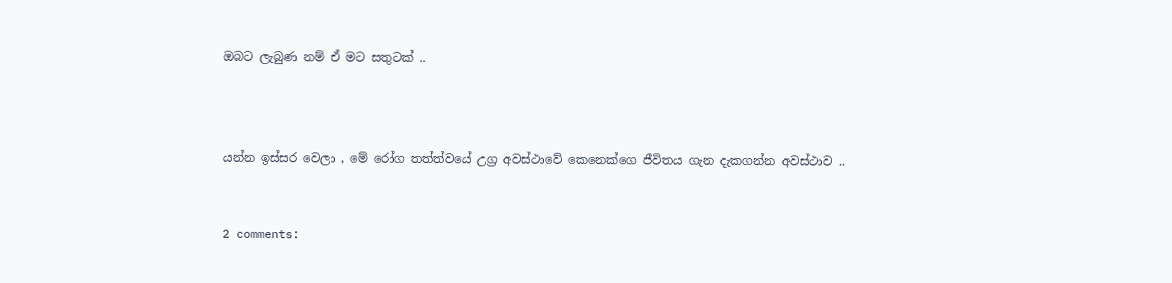ඔබට ලැබුණ නම් ඒ මට සතුටක් ..



යන්න ඉස්සර වෙලා , මේ රෝග තත්ත්වයේ උග්‍ර අවස්ථාවේ කෙනෙක්ගෙ ජීවිතය ගැන දැකගන්න අවස්ථාව ..


2 comments: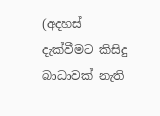(අදහස් දැක්වීමට කිසිදු බාධාවක් නැති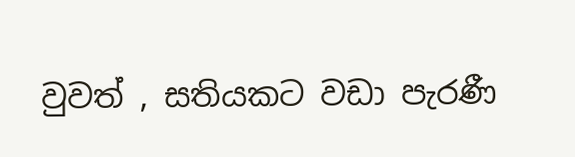වුවත් , සතියකට වඩා පැරණී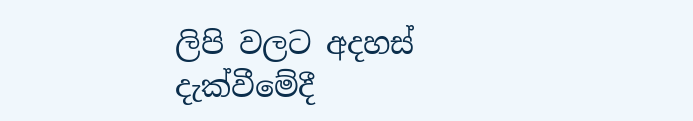ලිපි වලට අදහස් දැක්වීමේදී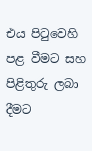එය පිටුවෙහි පළ වීමට සහ පිළිතුරු ලබා දීමට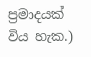ප්‍රමාදයක් විය හැක.)